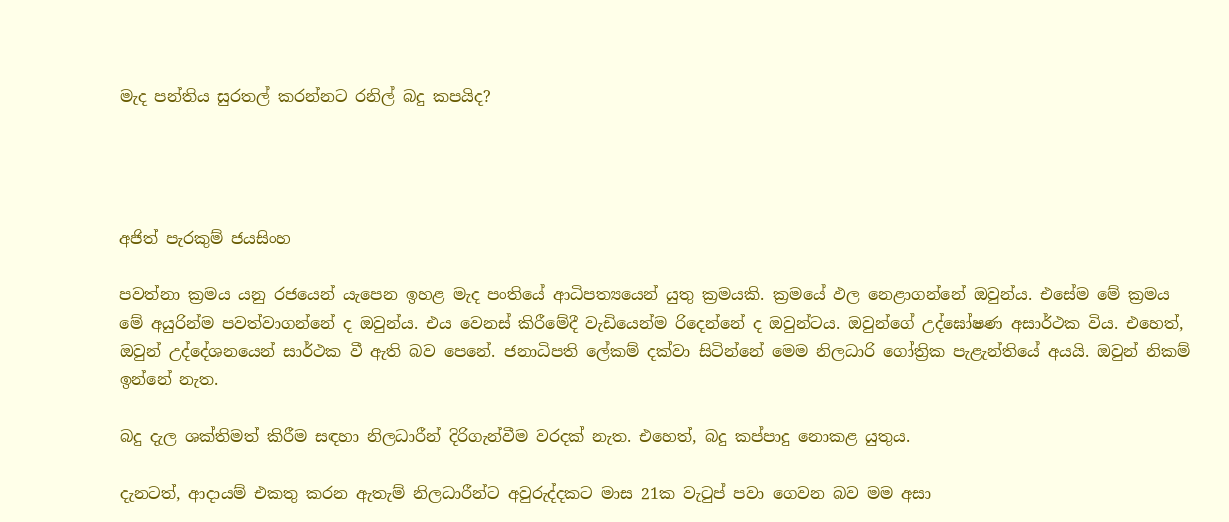මැද පන්තිය සුරතල් කරන්නට රනිල් බදු කපයිද?




අජිත් පැරකුම් ජයසිංහ

පවත්නා ක්‍රමය යනු රජයෙන් යැපෙන ඉහළ මැද පංතියේ ආධිපත්‍යයෙන් යුතු ක්‍රමයකි. ක්‍රමයේ ඵල නෙළාගන්නේ ඔවුන්ය. එසේම මේ ක්‍රමය මේ අයුරින්ම පවත්වාගන්නේ ද ඔවුන්ය. එය වෙනස් කිරීමේදී වැඩියෙන්ම රිදෙන්නේ ද ඔවුන්ටය. ඔවුන්ගේ උද්ඝෝෂණ අසාර්ථක විය. එහෙත්, ඔවුන් උද්දේශනයෙන් සාර්ථක වී ඇති බව පෙනේ. ජනාධිපති ලේකම් දක්වා සිටින්නේ මෙම නිලධාරි ගෝත්‍රික පැළැන්තියේ අයයි. ඔවුන් නිකම් ඉන්නේ නැත.

බදු දැල ශක්තිමත් කිරීම සඳහා නිලධාරීන් දිරිගැන්වීම වරදක් නැත. එහෙත්, බදු කප්පාදු නොකළ යුතුය.

දැනටත්, ආදායම් එකතු කරන ඇතැම් නිලධාරීන්ට අවුරුද්දකට මාස 21ක වැටුප් පවා ගෙවන බව මම අසා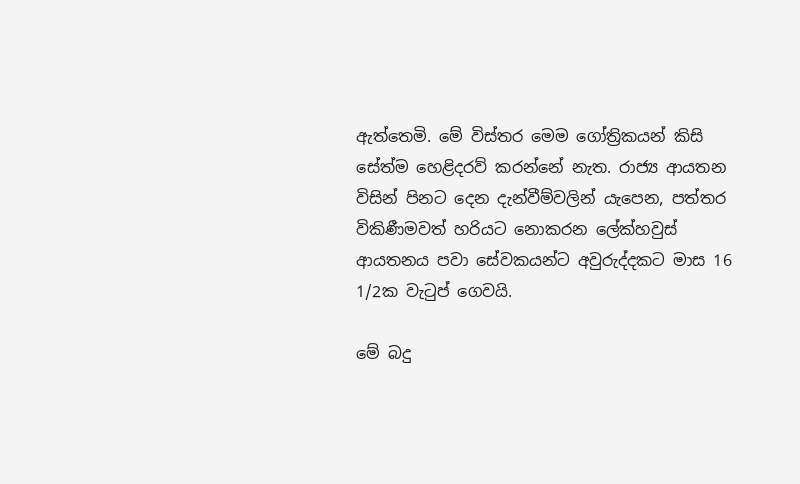ඇත්තෙමි. මේ විස්තර මෙම ගෝත්‍රිකයන් කිසි සේත්ම හෙළිදරව් කරන්නේ නැත. රාජ්‍ය ආයතන විසින් පිනට දෙන දැන්වීම්වලින් යැපෙන, පත්තර විකිණීමවත් හරියට නොකරන ලේක්හවුස් ආයතනය පවා සේවකයන්ට අවුරුද්දකට මාස 16 1/2ක වැටුප් ගෙවයි.

මේ බදු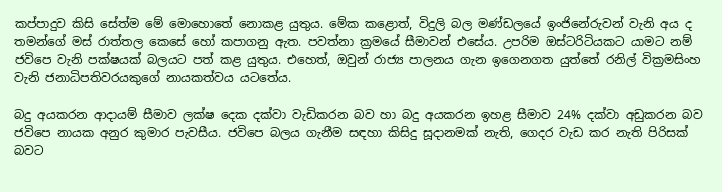කප්පාදුව කිසි සේත්ම මේ මොහොතේ නොකළ යුතුය. මේක කළොත්, විදුලි බල මණ්ඩලයේ ඉංජිනේරුවන් වැනි අය ද තමන්ගේ මස් රාත්තල කෙසේ හෝ කපාගනු ඇත. පවත්නා ක්‍රමයේ සීමාවන් එසේය. උපරිම ඔස්ටරිටියකට යාමට නම් ජවිපෙ වැනි පක්ෂයක් බලයට පත් කළ යුතුය. එහෙත්, ඔවුන් රාජ්‍ය පාලනය ගැන ඉගෙනගත යුත්තේ රනිල් වික්‍රමසිංහ වැනි ජනාධිපතිවරයකුගේ නායකත්වය යටතේය.

බදු අයකරන ආදායම් සීමාව ලක්ෂ දෙක දක්වා වැඩිකරන බව හා බදු අයකරන ඉහළ සීමාව 24% දක්වා අඩුකරන බව ජවිපෙ නායක අනුර කුමාර පැවසීය. ජවිපෙ බලය ගැනීම සඳහා කිසිදු සූදානමක් නැති, ගෙදර වැඩ කර නැති පිරිසක් බවට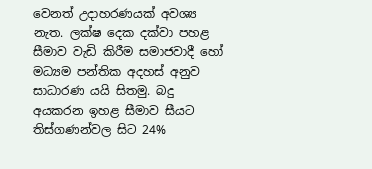වෙනත් උදාහරණයක් අවශ්‍ය නැත. ලක්ෂ දෙක දක්වා පහළ සීමාව වැඩි කිරීම සමාජවාදී හෝ මධ්‍යම පන්තික අදහස් අනුව සාධාරණ යයි සිතමු. බදු අයකරන ඉහළ සීමාව සීයට තිස්ගණන්වල සිට 24%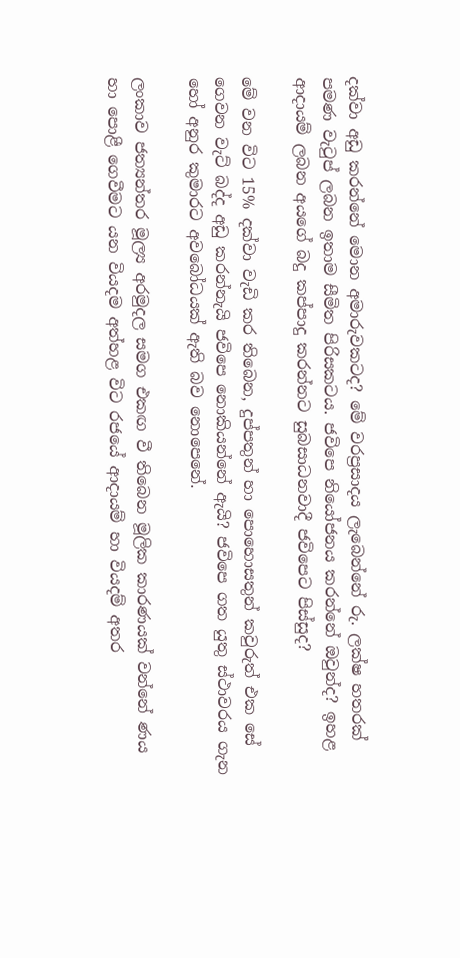දක්වා අඩු කරන්නේ මොන අමාරුවකටද? මේ වරප්‍රසාදය ලැබෙන්නේ රු. ලක්ෂ හතරක් පමණ වැටුප් ලබන ඉතාම සීමිත පිරිසකටය. ජවිපෙ නියෝජනය කරන්නේ ඔවුන්ද? ඉහළ ආදායම් ලබන අයගේ බදු කප්පාදු කරන්නට සුබසාධනවාදී ජවිපෙට පිස්සුද?

මේ වන විට 15% දක්වා වැඩි කර තිබෙන, දුප්පතුන් හා පොහොසතුන් කවුරුත් එක සේ ගෙවන වැට් බද්ද අඩු කරන්නැයි ජවිපෙ නොකියන්නේ ඇයි? ජවිපෙ ගත යුතු ස්ථාවරය ගැන හෝ අනුර කුමාරට අවබෝධයක් ඇති බව නොපෙනේ.

ලංකාව ජත්‍යන්තර මූල්‍ය අරමුදල සමග එකඟ වී තිබෙන මූලික කාරණයක් වන්නේ ණය හා පොළී ගෙවීමට යන වියදම අත්හළ විට රජයේ ආදායම් හා වියදම් අතර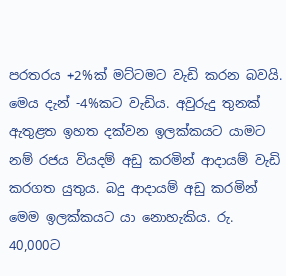පරතරය +2%ක් මට්ටමට වැඩි කරන බවයි. මෙය දැන් -4%කට වැඩිය. අවුරුදු තුනක් ඇතුළත ඉහත දක්වන ඉලක්කයට යාමට නම් රජය වියදම් අඩු කරමින් ආදායම් වැඩි කරගත යුතුය. බදු ආදායම් අඩු කරමින් මෙම ඉලක්කයට යා නොහැකිය. රු. 40,000ට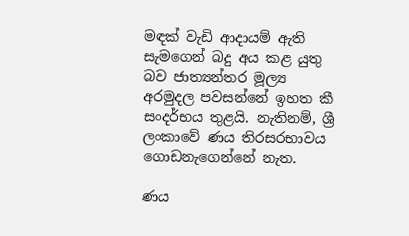මඳක් වැඩි ආදායම් ඇති සැමගෙන් බදු අය කළ යුතු බව ජාත්‍යන්තර මූල්‍ය අරමුදල පවසන්නේ ඉහත කී සංදර්භය තුළයි. නැතිනම්, ශ්‍රී ලංකාවේ ණය තිරසරභාවය ගොඩනැගෙන්නේ නැත.

ණය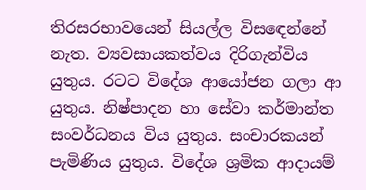තිරසරභාවයෙන් සියල්ල විසඳෙන්නේ නැත. ව්‍යවසායකත්වය දිරිගැන්විය යුතුය. රටට විදේශ ආයෝජන ගලා ආ යුතුය. නිෂ්පාදන හා සේවා කර්මාන්ත සංවර්ධනය විය යුතුය. සංචාරකයන් පැමිණිය යුතුය. විදේශ ශ්‍රමික ආදායම්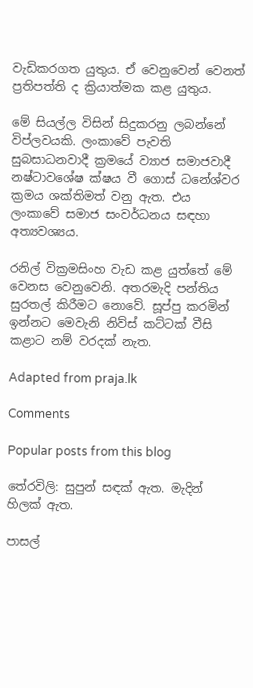වැඩිකරගත යුතුය. ඒ වෙනුවෙන් වෙනත් ප්‍රතිපත්ති ද ක්‍රියාත්මක කළ යුතුය.

මේ සියල්ල විසින් සිදුකරනු ලබන්නේ විප්ලවයකි. ලංකාවේ පැවති සුබසාධනවාදී ක්‍රමයේ ව්‍යාජ සමාජවාදී නෂ්ටාවශේෂ ක්ෂය වී ගොස් ධනේශ්වර ක්‍රමය ශක්තිමත් වනු ඇත. එය ලංකාවේ සමාජ සංවර්ධනය සඳහා අත්‍යවශ්‍යය.

රනිල් වික්‍රමසිංහ වැඩ කළ යුත්තේ මේ වෙනස වෙනුවෙනි. අතරමැදි පන්තිය සුරතල් කිරීමට නොවේ. සූප්පු කරමින් ඉන්නට මෙවැනි නිව්ස් කට්ටක් වීසි කළාට නම් වරදක් නැත.

Adapted from praja.lk

Comments

Popular posts from this blog

තේරවිලි: සුපුන් සඳක් ඇත. මැදින් හිලක් ඇත.

පාසල්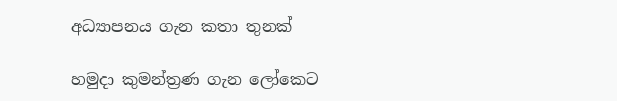අධ්‍යාපනය ගැන කතා තුනක්

හමුදා කුමන්ත්‍රණ ගැන ලෝකෙට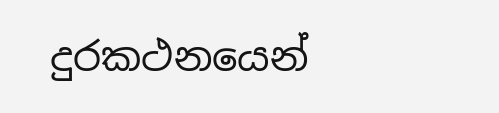දුරකථනයෙන්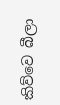කිව්වෙ බීලා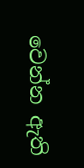වෙන්න ඇති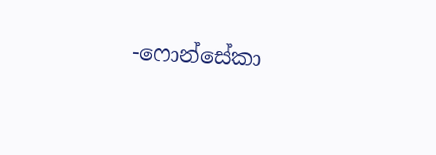-ෆොන්සේකා